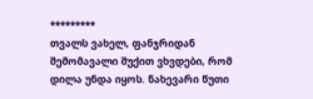*********
თვალს ვახელ, ფანჯრიდან შემომავალი შუქით ვხვდები, რომ დილა უნდა იყოს. ნახევარი წუთი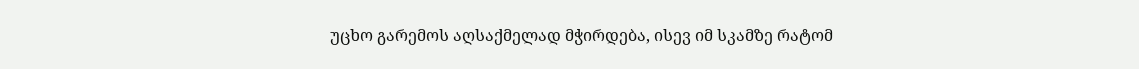უცხო გარემოს აღსაქმელად მჭირდება, ისევ იმ სკამზე რატომ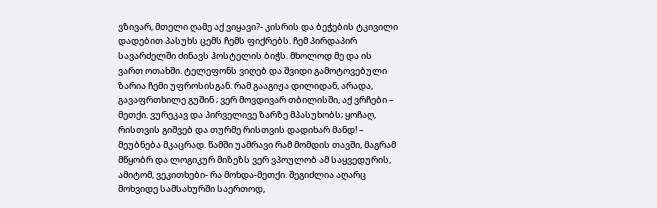ვზივარ, მთელი ღამე აქ ვიყავი?- კისრის და ბეჭების ტკივილი დადებით პასუხს ცემს ჩემს ფიქრებს. ჩემ პირდაპირ სავარძელში ძინავს ჰოსტელის ბიჭს. მხოლოდ მე და ის ვართ ოთახში. ტელეფონს ვიღებ და შვიდი გამოტოვებული ზარია ჩემი უფროსისგან. რამ გააგიჟა დილიდან, არადა, გავაფრთხილე გუშინ ; ვერ მოვდივარ თბილისში, აქ ვრჩები – მეთქი. ვურეკავ და პირველივე ზარზე მპასუხობს; ყოჩაღ, რისთვის გიშვებ და თურმე რისთვის დადიხარ მანდ! – მეუბნება მკაცრად. წამში უამრავი რამ მომდის თავში, მაგრამ მწყობრ და ლოგიკურ მიზეზს ვერ ვპოულობ ამ საყვედურის, ამიტომ, ვეკითხები- რა მოხდა-მეთქი. შეგიძლია აღარც მოხვიდე სამსახურში საერთოდ,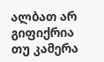ალბათ არ გიფიქრია თუ კამერა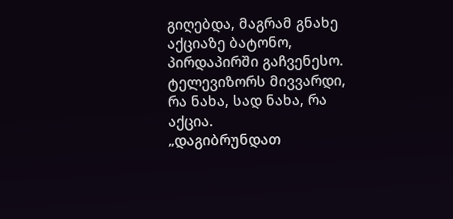გიღებდა, მაგრამ გნახე აქციაზე ბატონო, პირდაპირში გაჩვენესო. ტელევიზორს მივვარდი, რა ნახა, სად ნახა, რა აქცია.
„დაგიბრუნდათ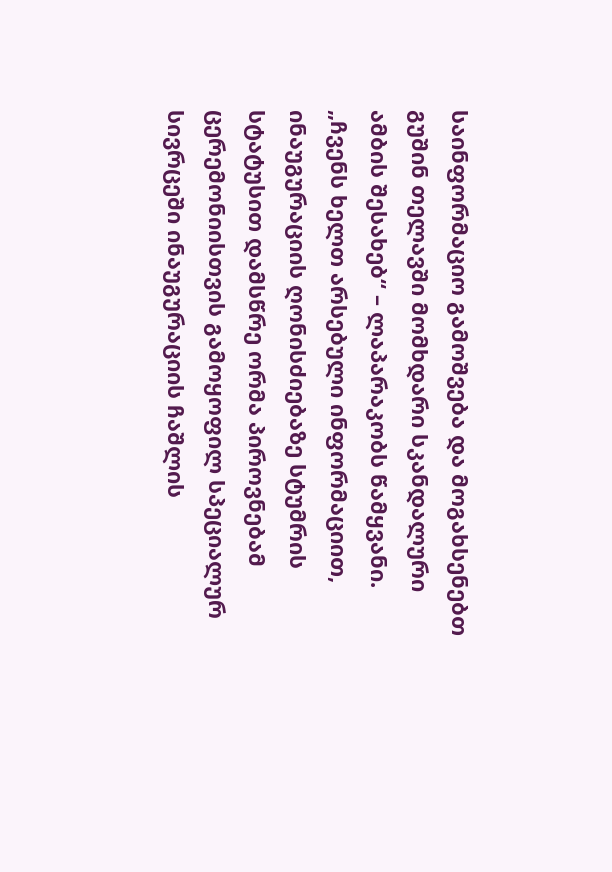საინფორმაციო გამოშვება და მოგახსენებთ გუშინ თელავში მომხდარი სკანდალური ამბის შესახებ“ – ლაპარაკობს წამყვანი. „ჩვენს ხელთ არსებული ინფორმაციით, ინაუგურაციის ღონისძიებაზე სტუმრის სტატუსით დამსწრე ორმა პიროვნებამ ცერემონიისთვის გამოყოფილ სპეციალურ სივრცეში ინაუგურაციის ჩაშლის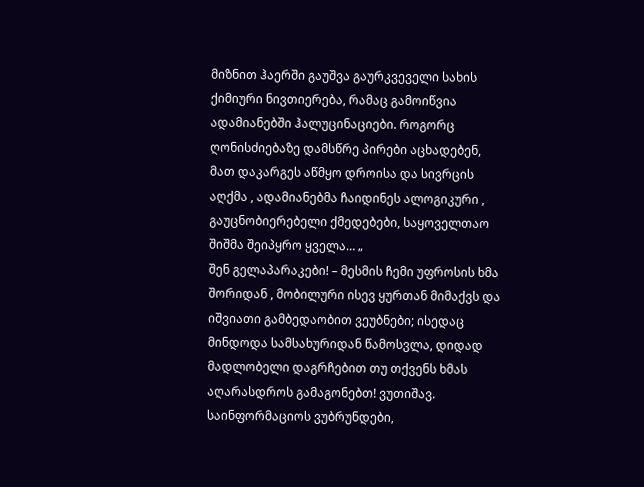მიზნით ჰაერში გაუშვა გაურკვეველი სახის ქიმიური ნივთიერება, რამაც გამოიწვია ადამიანებში ჰალუცინაციები. როგორც ღონისძიებაზე დამსწრე პირები აცხადებენ, მათ დაკარგეს აწმყო დროისა და სივრცის აღქმა , ადამიანებმა ჩაიდინეს ალოგიკური , გაუცნობიერებელი ქმედებები, საყოველთაო შიშმა შეიპყრო ყველა… „
შენ გელაპარაკები! – მესმის ჩემი უფროსის ხმა შორიდან , მობილური ისევ ყურთან მიმაქვს და იშვიათი გამბედაობით ვეუბნები; ისედაც მინდოდა სამსახურიდან წამოსვლა, დიდად მადლობელი დაგრჩებით თუ თქვენს ხმას აღარასდროს გამაგონებთ! ვუთიშავ. საინფორმაციოს ვუბრუნდები,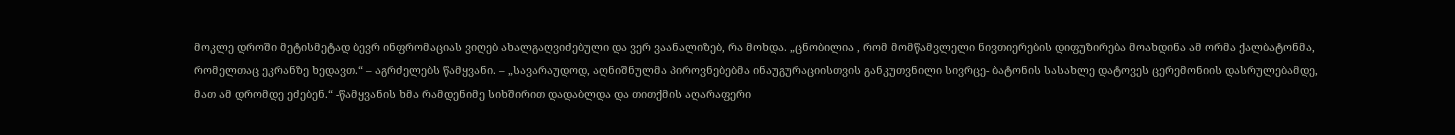მოკლე დროში მეტისმეტად ბევრ ინფრომაციას ვიღებ ახალგაღვიძებული და ვერ ვაანალიზებ, რა მოხდა. „ცნობილია , რომ მომწამვლელი ნივთიერების დიფუზირება მოახდინა ამ ორმა ქალბატონმა, რომელთაც ეკრანზე ხედავთ.“ – აგრძელებს წამყვანი. – „სავარაუდოდ, აღნიშნულმა პიროვნებებმა ინაუგურაციისთვის განკუთვნილი სივრცე- ბატონის სასახლე დატოვეს ცერემონიის დასრულებამდე, მათ ამ დრომდე ეძებენ.“ -წამყვანის ხმა რამდენიმე სიხშირით დადაბლდა და თითქმის აღარაფერი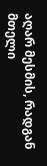აღარ მესმის, რადგან მთელი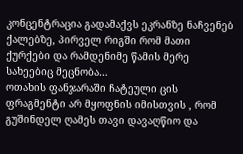კონცენტრაცია გადამაქვს ეკრანზე ნაჩვენებ ქალებზე, პირველ რიგში რომ მათი ქურქები და რამდენიმე წამის მერე სახეებიც მეცნობა…
ოთახის ფანჯარაში ჩატეული ცის ფრაგმენტი არ მყოფნის იმისთვის , რომ გუშინდელ ღამეს თავი დავაღწიო და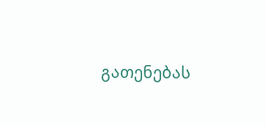გათენებას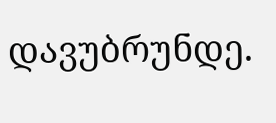დავუბრუნდე.